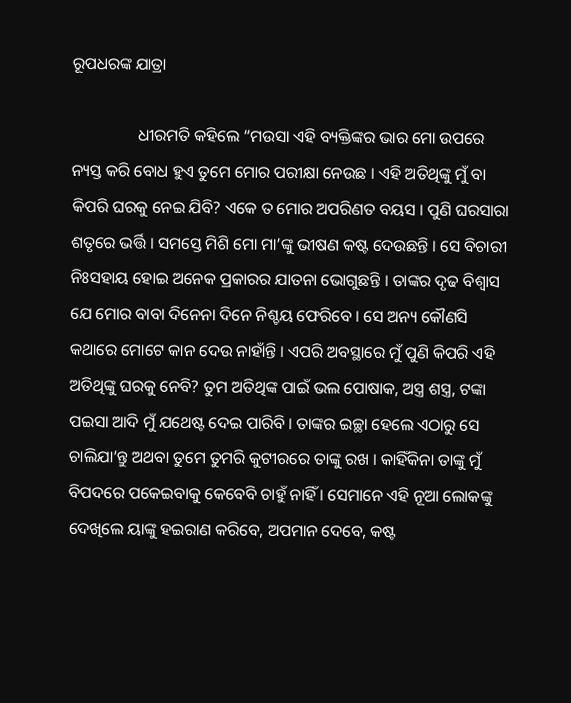ରୂପଧରଙ୍କ ଯାତ୍ରା

                ଧୀରମତି କହିଲେ “ମଉସା ଏହି ବ୍ୟକ୍ତିଙ୍କର ଭାର ମୋ ଉପରେ ନ୍ୟସ୍ତ କରି ବୋଧ ହୁଏ ତୁମେ ମୋର ପରୀକ୍ଷା ନେଉଛ । ଏହି ଅତିଥିଙ୍କୁ ମୁଁ ବା କିପରି ଘରକୁ ନେଇ ଯିବି? ଏକେ ତ ମୋର ଅପରିଣତ ବୟସ । ପୁଣି ଘରସାରା ଶତୃରେ ଭର୍ତ୍ତି । ସମସ୍ତେ ମିଶି ମୋ ମା’ଙ୍କୁ ଭୀଷଣ କଷ୍ଟ ଦେଉଛନ୍ତି । ସେ ବିଚାରୀ ନିଃସହାୟ ହୋଇ ଅନେକ ପ୍ରକାରର ଯାତନା ଭୋଗୁଛନ୍ତି । ତାଙ୍କର ଦୃଢ ବିଶ୍ୱାସ ଯେ ମୋର ବାବା ଦିନେନା ଦିନେ ନିଶ୍ଚୟ ଫେରିବେ । ସେ ଅନ୍ୟ କୌଣସି କଥାରେ ମୋଟେ କାନ ଦେଉ ନାହାଁନ୍ତି । ଏପରି ଅବସ୍ଥାରେ ମୁଁ ପୁଣି କିପରି ଏହି ଅତିଥିଙ୍କୁ ଘରକୁ ନେବି? ତୁମ ଅତିଥିଙ୍କ ପାଇଁ ଭଲ ପୋଷାକ, ଅସ୍ତ୍ର ଶସ୍ତ୍ର, ଟଙ୍କା ପଇସା ଆଦି ମୁଁ ଯଥେଷ୍ଟ ଦେଇ ପାରିବି । ତାଙ୍କର ଇଚ୍ଛା ହେଲେ ଏଠାରୁ ସେ ଚାଲିଯା’ନ୍ତୁ ଅଥବା ତୁମେ ତୁମରି କୁଟୀରରେ ତାଙ୍କୁ ରଖ । କାହିଁକିନା ତାଙ୍କୁ ମୁଁ ବିପଦରେ ପକେଇବାକୁ କେବେବି ଚାହୁଁ ନାହିଁ । ସେମାନେ ଏହି ନୂଆ ଲୋକଙ୍କୁ ଦେଖିଲେ ୟାଙ୍କୁ ହଇରାଣ କରିବେ, ଅପମାନ ଦେବେ, କଷ୍ଟ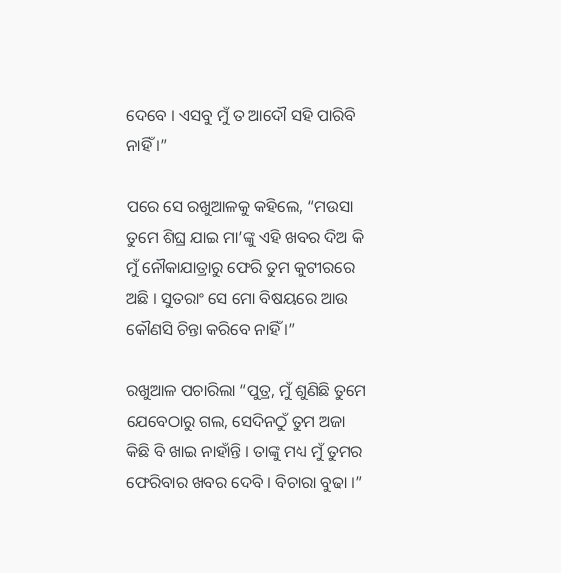ଦେବେ । ଏସବୁ ମୁଁ ତ ଆଦୌ ସହି ପାରିବି ନାହିଁ ।”

ପରେ ସେ ରଖୁଆଳକୁ କହିଲେ, “ମଉସା ତୁମେ ଶିଘ୍ର ଯାଇ ମା’ଙ୍କୁ ଏହି ଖବର ଦିଅ କି ମୁଁ ନୌକାଯାତ୍ରାରୁ ଫେରି ତୁମ କୁଟୀରରେ ଅଛି । ସୁତରାଂ ସେ ମୋ ବିଷୟରେ ଆଉ କୌଣସି ଚିନ୍ତା କରିବେ ନାହିଁ ।”

ରଖୁଆଳ ପଚାରିଲା “ପୁତ୍ର, ମୁଁ ଶୁଣିଛି ତୁମେ ଯେବେଠାରୁ ଗଲ, ସେଦିନଠୁଁ ତୁମ ଅଜା କିଛି ବି ଖାଇ ନାହାଁନ୍ତି । ତାଙ୍କୁ ମଧ୍ୟ ମୁଁ ତୁମର ଫେରିବାର ଖବର ଦେବି । ବିଚାରା ବୁଢା ।”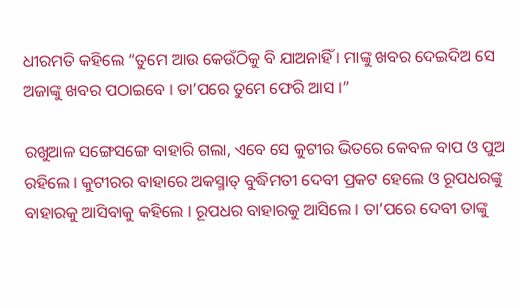ଧୀରମତି କହିଲେ “ତୁମେ ଆଉ କେଉଁଠିକୁ ବି ଯାଅନାହିଁ । ମାଙ୍କୁ ଖବର ଦେଇଦିଅ ସେ ଅଜାଙ୍କୁ ଖବର ପଠାଇବେ । ତା’ପରେ ତୁମେ ଫେରି ଆସ ।”

ରଖୁଆଳ ସଙ୍ଗେସଙ୍ଗେ ବାହାରି ଗଲା, ଏବେ ସେ କୁଟୀର ଭିତରେ କେବଳ ବାପ ଓ ପୁଅ ରହିଲେ । କୁଟୀରର ବାହାରେ ଅକସ୍ମାତ୍ ବୁଦ୍ଧିମତୀ ଦେବୀ ପ୍ରକଟ ହେଲେ ଓ ରୂପଧରଙ୍କୁ ବାହାରକୁ ଆସିବାକୁ କହିଲେ । ରୂପଧର ବାହାରକୁ ଆସିଲେ । ତା’ପରେ ଦେବୀ ତାଙ୍କୁ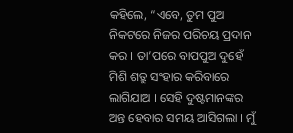କହିଲେ, “ଏବେ, ତୁମ ପୁଅ ନିକଟରେ ନିଜର ପରିଚୟ ପ୍ରଦାନ କର । ତା’ପରେ ବାପପୁଅ ଦୁହେଁ ମିଶି ଶତ୍ରୁ ସଂହାର କରିବାରେ ଲାଗିଯାଅ । ସେହି ଦୁଷ୍ଟମାନଙ୍କର ଅନ୍ତ ହେବାର ସମୟ ଆସିଗଲା । ମୁଁ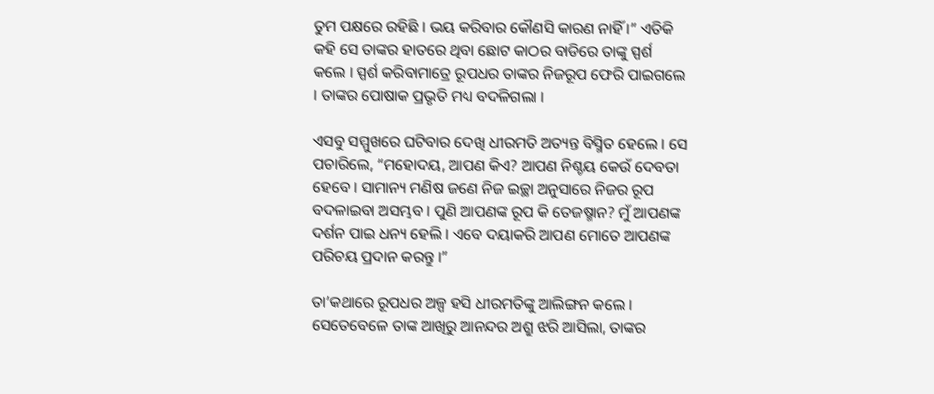ତୁମ ପକ୍ଷରେ ରହିଛି । ଭୟ କରିବାର କୌଣସି କାରଣ ନାହିଁ ।” ଏତିକି କହି ସେ ତାଙ୍କର ହାତରେ ଥିବା ଛୋଟ କାଠର ବାଡିରେ ତାଙ୍କୁ ସ୍ପର୍ଶ କଲେ । ସ୍ପର୍ଶ କରିବାମାତ୍ରେ ରୂପଧର ତାଙ୍କର ନିଜରୂପ ଫେରି ପାଇଗଲେ । ତାଙ୍କର ପୋଷାକ ପ୍ରଭୃତି ମଧ୍ୟ ବଦଳିଗଲା ।

ଏସବୁ ସମ୍ମୁଖରେ ଘଟିବାର ଦେଖି ଧୀରମତି ଅତ୍ୟନ୍ତ ବିସ୍ମିତ ହେଲେ । ସେ ପଚାରିଲେ, “ମହୋଦୟ, ଆପଣ କିଏ? ଆପଣ ନିଶ୍ଚୟ କେଉଁ ଦେବତା ହେବେ । ସାମାନ୍ୟ ମଣିଷ ଜଣେ ନିଜ ଇଚ୍ଛା ଅନୁସାରେ ନିଜର ରୂପ ବଦଳାଇବା ଅସମ୍ଭବ । ପୁଣି ଆପଣଙ୍କ ରୂପ କି ତେଜଷ୍ମାନ? ମୁଁ ଆପଣଙ୍କ ଦର୍ଶନ ପାଇ ଧନ୍ୟ ହେଲି । ଏବେ ଦୟାକରି ଆପଣ ମୋତେ ଆପଣଙ୍କ ପରିଚୟ ପ୍ରଦାନ କରନ୍ତୁ ।”

ତା’କଥାରେ ରୂପଧର ଅଳ୍ପ ହସି ଧୀରମତିଙ୍କୁ ଆଲିଙ୍ଗନ କଲେ । ସେତେବେଳେ ତାଙ୍କ ଆଖିରୁ ଆନନ୍ଦର ଅଶ୍ରୁ ଝରି ଆସିଲା, ତାଙ୍କର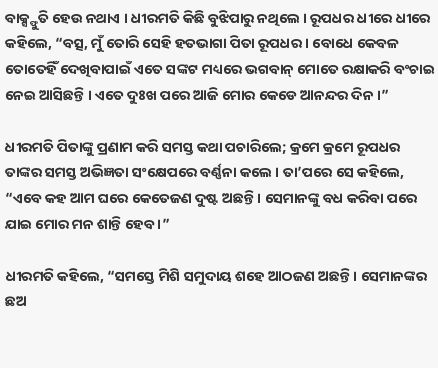ବାକ୍ସ୍ଫୁତି ହେଉ ନଥାଏ । ଧୀରମତି କିଛି ବୁଝିପାରୁ ନଥିଲେ । ରୂପଧର ଧୀରେ ଧୀରେ କହିଲେ, “ବତ୍ସ, ମୁଁ ତୋରି ସେହି ହତଭାଗା ପିତା ରୂପଧର । ବୋଧେ କେବଳ ତୋତେହିଁ ଦେଖିବାପାଇଁ ଏତେ ସଙ୍କଟ ମଧ୍ୟରେ ଭଗବାନ୍ ମୋତେ ରକ୍ଷାକରି ବଂଚାଇ ନେଇ ଆସିଛନ୍ତି । ଏତେ ଦୁଃଖ ପରେ ଆଜି ମୋର କେଡେ ଆନନ୍ଦର ଦିନ ।”

ଧୀରମତି ପିତାଙ୍କୁ ପ୍ରଣାମ କରି ସମସ୍ତ କଥା ପଚାରିଲେ; କ୍ରମେ କ୍ରମେ ରୂପଧର ତାଙ୍କର ସମସ୍ତ ଅଭିଜ୍ଞତା ସଂକ୍ଷେପରେ ବର୍ଣ୍ଣନା କଲେ । ତା’ପରେ ସେ କହିଲେ, “ଏବେ କହ ଆମ ଘରେ କେତେଜଣ ଦୁଷ୍ଟ ଅଛନ୍ତି । ସେମାନଙ୍କୁ ବଧ କରିବା ପରେ ଯାଇ ମୋର ମନ ଶାନ୍ତି ହେବ ।”

ଧୀରମତି କହିଲେ, “ସମସ୍ତେ ମିଶି ସମୁଦାୟ ଶହେ ଆଠଜଣ ଅଛନ୍ତି । ସେମାନଙ୍କର ଛଅ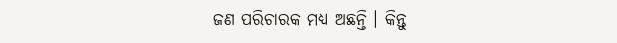ଜଣ ପରିଚାରକ ମଧ୍ୟ ଅଛନ୍ତି । କିନ୍ତୁ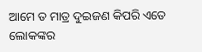ଆମେ ତ ମାତ୍ର ଦୁଇଜଣ କିପରି ଏତେ ଲୋକଙ୍କର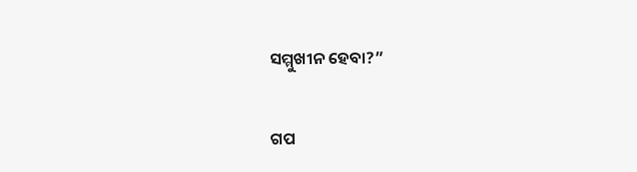ସମ୍ମୁଖୀନ ହେବା?”


ଗପ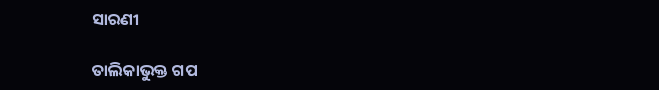ସାରଣୀ

ତାଲିକାଭୁକ୍ତ ଗପ